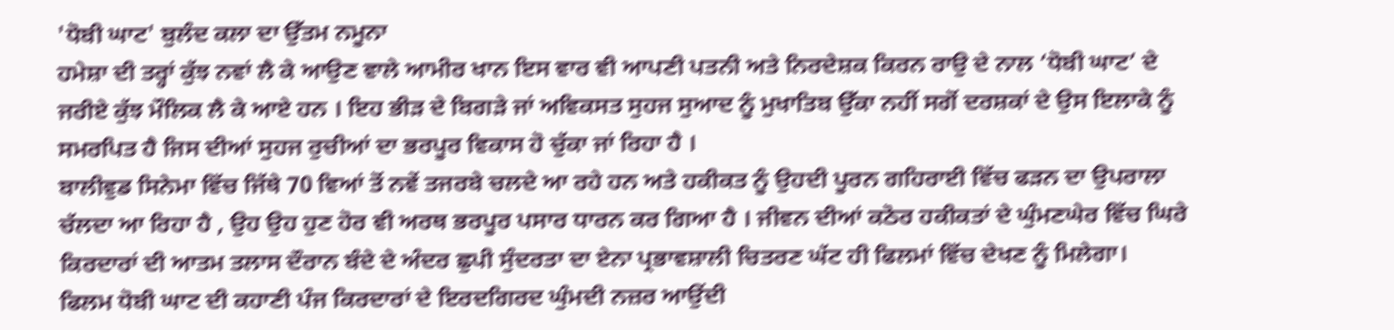'ਧੋਬੀ ਘਾਟ' ਬੁਲੰਦ ਕਲਾ ਦਾ ਉੱਤਮ ਨਮੂਨਾ
ਹਮੇਸ਼ਾ ਦੀ ਤਰ੍ਹਾਂ ਕੁੱਝ ਨਵਾਂ ਲੈ ਕੇ ਆਉਣ ਵਾਲੇ ਆਮੀਰ ਖਾਨ ਇਸ ਵਾਰ ਵੀ ਆਪਣੀ ਪਤਨੀ ਅਤੇ ਨਿਰਦੇਸ਼ਕ ਕਿਰਨ ਰਾਉ ਦੇ ਨਾਲ ‘ਧੋਬੀ ਘਾਟ’ ਦੇ ਜਰੀਏ ਕੁੱਝ ਮੌਲਿਕ ਲੈ ਕੇ ਆਏ ਹਨ । ਇਹ ਭੀੜ ਦੇ ਬਿਗੜੇ ਜਾਂ ਅਵਿਕਸਤ ਸੁਹਜ ਸੁਆਦ ਨੂੰ ਮੁਖਾਤਿਬ ਉੱਕਾ ਨਹੀਂ ਸਗੋਂ ਦਰਸ਼ਕਾਂ ਦੇ ਉਸ ਇਲਾਕੇ ਨੂੰ ਸਮਰਪਿਤ ਹੈ ਜਿਸ ਦੀਆਂ ਸੁਹਜ ਰੁਚੀਆਂ ਦਾ ਭਰਪੂਰ ਵਿਕਾਸ ਹੋ ਚੁੱਕਾ ਜਾਂ ਰਿਹਾ ਹੈ ।
ਬਾਲੀਵੁਡ ਸਿਨੇਮਾ ਵਿੱਚ ਜਿੱਥੇ 70 ਵਿਆਂ ਤੋਂ ਨਵੇਂ ਤਜਰਬੇ ਚਲਦੇ ਆ ਰਹੇ ਹਨ ਅਤੇ ਹਕੀਕਤ ਨੂੰ ਉਹਦੀ ਪੂਰਨ ਗਹਿਰਾਈ ਵਿੱਚ ਫੜਨ ਦਾ ਉਪਰਾਲਾ ਚੱਲਦਾ ਆ ਰਿਹਾ ਹੈ , ਉਹ ਉਹ ਹੁਣ ਹੋਰ ਵੀ ਅਰਥ ਭਰਪੂਰ ਪਸਾਰ ਧਾਰਨ ਕਰ ਗਿਆ ਹੈ । ਜੀਵਨ ਦੀਆਂ ਕਠੋਰ ਹਕੀਕਤਾਂ ਦੇ ਘੁੰਮਣਘੇਰ ਵਿੱਚ ਘਿਰੇ ਕਿਰਦਾਰਾਂ ਦੀ ਆਤਮ ਤਲਾਸ ਦੌਰਾਨ ਬੰਦੇ ਦੇ ਅੰਦਰ ਛੁਪੀ ਸੁੰਦਰਤਾ ਦਾ ਏਨਾ ਪ੍ਰਭਾਵਸ਼ਾਲੀ ਚਿਤਰਣ ਘੱਟ ਹੀ ਫਿਲਮਾਂ ਵਿੱਚ ਦੇਖਣ ਨੂੰ ਮਿਲੇਗਾ।
ਫਿਲਮ ਧੋਬੀ ਘਾਟ ਦੀ ਕਹਾਣੀ ਪੰਜ ਕਿਰਦਾਰਾਂ ਦੇ ਇਰਦਗਿਰਦ ਘੁੰਮਦੀ ਨਜ਼ਰ ਆਉਂਦੀ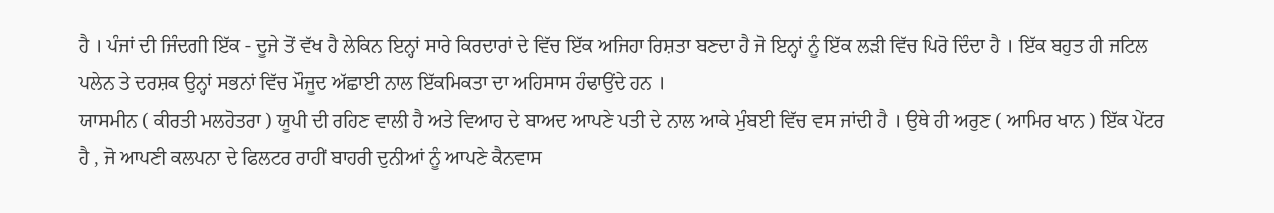ਹੈ । ਪੰਜਾਂ ਦੀ ਜਿੰਦਗੀ ਇੱਕ - ਦੂਜੇ ਤੋਂ ਵੱਖ ਹੈ ਲੇਕਿਨ ਇਨ੍ਹਾਂ ਸਾਰੇ ਕਿਰਦਾਰਾਂ ਦੇ ਵਿੱਚ ਇੱਕ ਅਜਿਹਾ ਰਿਸ਼ਤਾ ਬਣਦਾ ਹੈ ਜੋ ਇਨ੍ਹਾਂ ਨੂੰ ਇੱਕ ਲੜੀ ਵਿੱਚ ਪਿਰੋ ਦਿੰਦਾ ਹੈ । ਇੱਕ ਬਹੁਤ ਹੀ ਜਟਿਲ ਪਲੇਨ ਤੇ ਦਰਸ਼ਕ ਉਨ੍ਹਾਂ ਸਭਨਾਂ ਵਿੱਚ ਮੌਜੂਦ ਅੱਛਾਈ ਨਾਲ ਇੱਕਮਿਕਤਾ ਦਾ ਅਹਿਸਾਸ ਹੰਢਾਉਂਦੇ ਹਨ ।
ਯਾਸਮੀਨ ( ਕੀਰਤੀ ਮਲਹੋਤਰਾ ) ਯੂਪੀ ਦੀ ਰਹਿਣ ਵਾਲੀ ਹੈ ਅਤੇ ਵਿਆਹ ਦੇ ਬਾਅਦ ਆਪਣੇ ਪਤੀ ਦੇ ਨਾਲ ਆਕੇ ਮੁੰਬਈ ਵਿੱਚ ਵਸ ਜਾਂਦੀ ਹੈ । ਉਥੇ ਹੀ ਅਰੁਣ ( ਆਮਿਰ ਖਾਨ ) ਇੱਕ ਪੇਂਟਰ ਹੈ , ਜੋ ਆਪਣੀ ਕਲਪਨਾ ਦੇ ਫਿਲਟਰ ਰਾਹੀਂ ਬਾਹਰੀ ਦੁਨੀਆਂ ਨੂੰ ਆਪਣੇ ਕੈਨਵਾਸ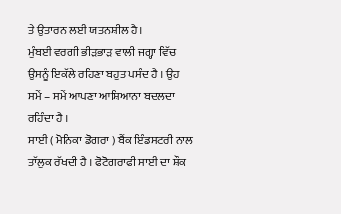ਤੇ ਉਤਾਰਨ ਲਈ ਯਤਨਸ਼ੀਲ ਹੈ।
ਮੁੰਬਈ ਵਰਗੀ ਭੀੜਭਾੜ ਵਾਲੀ ਜਗ੍ਹਾ ਵਿੱਚ ਉਸਨੂੰ ਇਕੱਲੇ ਰਹਿਣਾ ਬਹੁਤ ਪਸੰਦ ਹੈ । ਉਹ ਸਮੇਂ – ਸਮੇਂ ਆਪਣਾ ਆਸ਼ਿਆਨਾ ਬਦਲਦਾ ਰਹਿੰਦਾ ਹੈ ।
ਸਾਈ ( ਮੋਨਿਕਾ ਡੋਗਰਾ ) ਬੈਂਕ ਇੰਡਸਟਰੀ ਨਾਲ ਤਾੱਲੁਕ ਰੱਖਦੀ ਹੈ । ਫੋਟੋਗਰਾਫੀ ਸਾਈ ਦਾ ਸ਼ੌਕ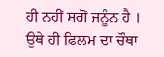ਹੀ ਨਹੀਂ ਸਗੋਂ ਜਨੂੰਨ ਹੈ ।
ਉਥੇ ਹੀ ਫਿਲਮ ਦਾ ਚੌਥਾ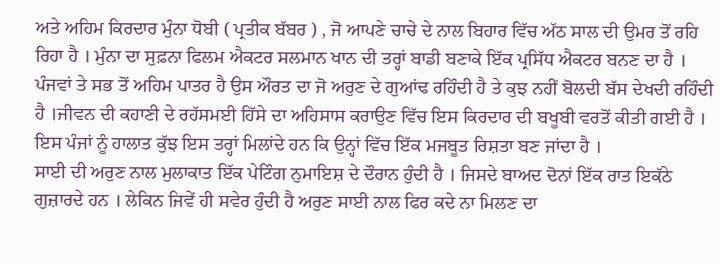ਅਤੇ ਅਹਿਮ ਕਿਰਦਾਰ ਮੁੰਨਾ ਧੋਬੀ ( ਪ੍ਰਤੀਕ ਬੱਬਰ ) , ਜੋ ਆਪਣੇ ਚਾਚੇ ਦੇ ਨਾਲ ਬਿਹਾਰ ਵਿੱਚ ਅੱਠ ਸਾਲ ਦੀ ਉਮਰ ਤੋਂ ਰਹਿ ਰਿਹਾ ਹੈ । ਮੁੰਨਾ ਦਾ ਸੁਫ਼ਨਾ ਫਿਲਮ ਐਕਟਰ ਸਲਮਾਨ ਖਾਨ ਦੀ ਤਰ੍ਹਾਂ ਬਾਡੀ ਬਣਾਕੇ ਇੱਕ ਪ੍ਰਸਿੱਧ ਐਕਟਰ ਬਨਣ ਦਾ ਹੈ ।
ਪੰਜਵਾਂ ਤੇ ਸਭ ਤੋਂ ਅਹਿਮ ਪਾਤਰ ਹੈ ਉਸ ਔਰਤ ਦਾ ਜੋ ਅਰੁਣ ਦੇ ਗੁਆਂਢ ਰਹਿੰਦੀ ਹੈ ਤੇ ਕੁਝ ਨਹੀਂ ਬੋਲਦੀ ਬੱਸ ਦੇਖਦੀ ਰਹਿੰਦੀ ਹੈ ।ਜੀਵਨ ਦੀ ਕਹਾਣੀ ਦੇ ਰਹੱਸਮਈ ਹਿੱਸੇ ਦਾ ਅਹਿਸਾਸ ਕਰਾਉਣ ਵਿੱਚ ਇਸ ਕਿਰਦਾਰ ਦੀ ਬਖੂਬੀ ਵਰਤੋਂ ਕੀਤੀ ਗਈ ਹੈ ।
ਇਸ ਪੰਜਾਂ ਨੂੰ ਹਾਲਾਤ ਕੁੱਝ ਇਸ ਤਰ੍ਹਾਂ ਮਿਲਾਂਦੇ ਹਨ ਕਿ ਉਨ੍ਹਾਂ ਵਿੱਚ ਇੱਕ ਮਜਬੂਤ ਰਿਸ਼ਤਾ ਬਣ ਜਾਂਦਾ ਹੈ ।
ਸਾਈ ਦੀ ਅਰੁਣ ਨਾਲ ਮੁਲਾਕਾਤ ਇੱਕ ਪੇਟਿੰਗ ਨੁਮਾਇਸ਼ ਦੇ ਦੌਰਾਨ ਹੁੰਦੀ ਹੈ । ਜਿਸਦੇ ਬਾਅਦ ਦੋਨਾਂ ਇੱਕ ਰਾਤ ਇਕੱਠੇ ਗੁਜ਼ਾਰਦੇ ਹਨ । ਲੇਕਿਨ ਜਿਵੇਂ ਹੀ ਸਵੇਰ ਹੁੰਦੀ ਹੈ ਅਰੁਣ ਸਾਈ ਨਾਲ ਫਿਰ ਕਦੇ ਨਾ ਮਿਲਣ ਦਾ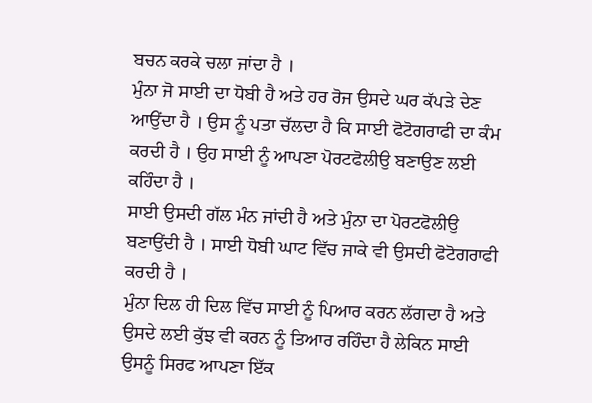ਬਚਨ ਕਰਕੇ ਚਲਾ ਜਾਂਦਾ ਹੈ ।
ਮੁੰਨਾ ਜੋ ਸਾਈ ਦਾ ਧੋਬੀ ਹੈ ਅਤੇ ਹਰ ਰੋਜ ਉਸਦੇ ਘਰ ਕੱਪੜੇ ਦੇਣ ਆਉਂਦਾ ਹੈ । ਉਸ ਨੂੰ ਪਤਾ ਚੱਲਦਾ ਹੈ ਕਿ ਸਾਈ ਫੋਟੋਗਰਾਫੀ ਦਾ ਕੰਮ ਕਰਦੀ ਹੈ । ਉਹ ਸਾਈ ਨੂੰ ਆਪਣਾ ਪੋਰਟਫੋਲੀਉ ਬਣਾਉਣ ਲਈ ਕਹਿੰਦਾ ਹੈ ।
ਸਾਈ ਉਸਦੀ ਗੱਲ ਮੰਨ ਜਾਂਦੀ ਹੈ ਅਤੇ ਮੁੰਨਾ ਦਾ ਪੋਰਟਫੋਲੀਉ ਬਣਾਉਂਦੀ ਹੈ । ਸਾਈ ਧੋਬੀ ਘਾਟ ਵਿੱਚ ਜਾਕੇ ਵੀ ਉਸਦੀ ਫੋਟੋਗਰਾਫੀ ਕਰਦੀ ਹੈ ।
ਮੁੰਨਾ ਦਿਲ ਹੀ ਦਿਲ ਵਿੱਚ ਸਾਈ ਨੂੰ ਪਿਆਰ ਕਰਨ ਲੱਗਦਾ ਹੈ ਅਤੇ ਉਸਦੇ ਲਈ ਕੁੱਝ ਵੀ ਕਰਨ ਨੂੰ ਤਿਆਰ ਰਹਿੰਦਾ ਹੈ ਲੇਕਿਨ ਸਾਈ ਉਸਨੂੰ ਸਿਰਫ ਆਪਣਾ ਇੱਕ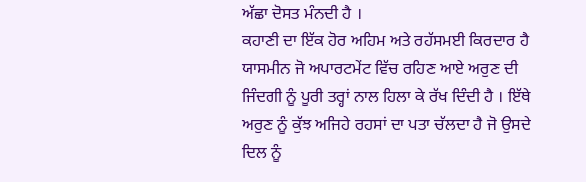ਅੱਛਾ ਦੋਸਤ ਮੰਨਦੀ ਹੈ ।
ਕਹਾਣੀ ਦਾ ਇੱਕ ਹੋਰ ਅਹਿਮ ਅਤੇ ਰਹੱਸਮਈ ਕਿਰਦਾਰ ਹੈ ਯਾਸਮੀਨ ਜੋ ਅਪਾਰਟਮੇਂਟ ਵਿੱਚ ਰਹਿਣ ਆਏ ਅਰੁਣ ਦੀ ਜਿੰਦਗੀ ਨੂੰ ਪੂਰੀ ਤਰ੍ਹਾਂ ਨਾਲ ਹਿਲਾ ਕੇ ਰੱਖ ਦਿੰਦੀ ਹੈ । ਇੱਥੇ ਅਰੁਣ ਨੂੰ ਕੁੱਝ ਅਜਿਹੇ ਰਹਸਾਂ ਦਾ ਪਤਾ ਚੱਲਦਾ ਹੈ ਜੋ ਉਸਦੇ ਦਿਲ ਨੂੰ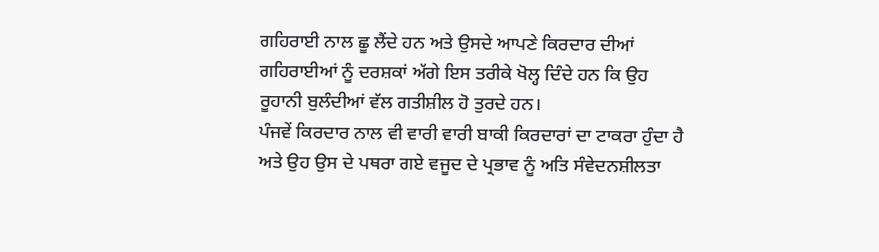ਗਹਿਰਾਈ ਨਾਲ ਛੂ ਲੈਂਦੇ ਹਨ ਅਤੇ ਉਸਦੇ ਆਪਣੇ ਕਿਰਦਾਰ ਦੀਆਂ ਗਹਿਰਾਈਆਂ ਨੂੰ ਦਰਸ਼ਕਾਂ ਅੱਗੇ ਇਸ ਤਰੀਕੇ ਖੋਲ੍ਹ ਦਿੰਦੇ ਹਨ ਕਿ ਉਹ ਰੂਹਾਨੀ ਬੁਲੰਦੀਆਂ ਵੱਲ ਗਤੀਸ਼ੀਲ ਹੋ ਤੁਰਦੇ ਹਨ।
ਪੰਜਵੇਂ ਕਿਰਦਾਰ ਨਾਲ ਵੀ ਵਾਰੀ ਵਾਰੀ ਬਾਕੀ ਕਿਰਦਾਰਾਂ ਦਾ ਟਾਕਰਾ ਹੁੰਦਾ ਹੈ ਅਤੇ ਉਹ ਉਸ ਦੇ ਪਥਰਾ ਗਏ ਵਜੂਦ ਦੇ ਪ੍ਰਭਾਵ ਨੂੰ ਅਤਿ ਸੰਵੇਦਨਸ਼ੀਲਤਾ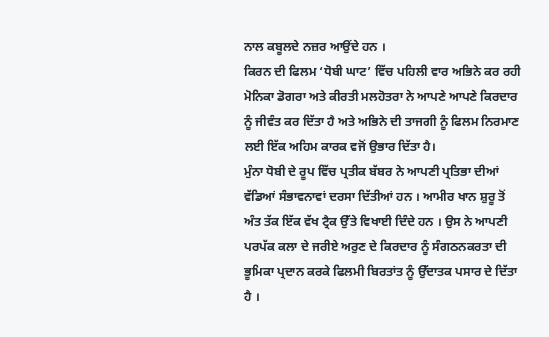ਨਾਲ ਕਬੂਲਦੇ ਨਜ਼ਰ ਆਉਂਦੇ ਹਨ ।
ਕਿਰਨ ਦੀ ਫਿਲਮ ‘ਧੋਬੀ ਘਾਟ’ ਵਿੱਚ ਪਹਿਲੀ ਵਾਰ ਅਭਿਨੇ ਕਰ ਰਹੀ ਮੋਨਿਕਾ ਡੋਗਰਾ ਅਤੇ ਕੀਰਤੀ ਮਲਹੋਤਰਾ ਨੇ ਆਪਣੇ ਆਪਣੇ ਕਿਰਦਾਰ ਨੂੰ ਜੀਵੰਤ ਕਰ ਦਿੱਤਾ ਹੈ ਅਤੇ ਅਭਿਨੇ ਦੀ ਤਾਜਗੀ ਨੂੰ ਫਿਲਮ ਨਿਰਮਾਣ ਲਈ ਇੱਕ ਅਹਿਮ ਕਾਰਕ ਵਜੋਂ ਉਭਾਰ ਦਿੱਤਾ ਹੈ।
ਮੁੰਨਾ ਧੋਬੀ ਦੇ ਰੂਪ ਵਿੱਚ ਪ੍ਰਤੀਕ ਬੱਬਰ ਨੇ ਆਪਣੀ ਪ੍ਰਤਿਭਾ ਦੀਆਂ ਵੱਡਿਆਂ ਸੰਭਾਵਨਾਵਾਂ ਦਰਸਾ ਦਿੱਤੀਆਂ ਹਨ । ਆਮੀਰ ਖਾਨ ਸ਼ੁਰੂ ਤੋਂ ਅੰਤ ਤੱਕ ਇੱਕ ਵੱਖ ਟ੍ਰੈਕ ਉੱਤੇ ਵਿਖਾਈ ਦਿੰਦੇ ਹਨ । ਉਸ ਨੇ ਆਪਣੀ ਪਰਪੱਕ ਕਲਾ ਦੇ ਜਰੀਏ ਅਰੁਣ ਦੇ ਕਿਰਦਾਰ ਨੂੰ ਸੰਗਠਨਕਰਤਾ ਦੀ ਭੂਮਿਕਾ ਪ੍ਰਦਾਨ ਕਰਕੇ ਫਿਲਮੀ ਬਿਰਤਾਂਤ ਨੂੰ ਉੱਦਾਤਕ ਪਸਾਰ ਦੇ ਦਿੱਤਾ ਹੈ ।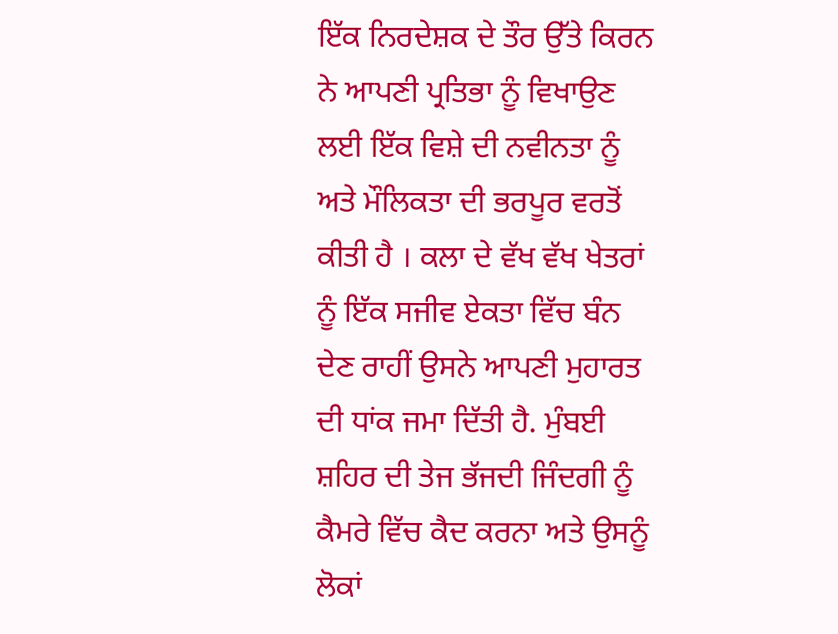ਇੱਕ ਨਿਰਦੇਸ਼ਕ ਦੇ ਤੌਰ ਉੱਤੇ ਕਿਰਨ ਨੇ ਆਪਣੀ ਪ੍ਰਤਿਭਾ ਨੂੰ ਵਿਖਾਉਣ ਲਈ ਇੱਕ ਵਿਸ਼ੇ ਦੀ ਨਵੀਨਤਾ ਨੂੰ ਅਤੇ ਮੌਲਿਕਤਾ ਦੀ ਭਰਪੂਰ ਵਰਤੋਂ ਕੀਤੀ ਹੈ । ਕਲਾ ਦੇ ਵੱਖ ਵੱਖ ਖੇਤਰਾਂ ਨੂੰ ਇੱਕ ਸਜੀਵ ਏਕਤਾ ਵਿੱਚ ਬੰਨ ਦੇਣ ਰਾਹੀਂ ਉਸਨੇ ਆਪਣੀ ਮੁਹਾਰਤ ਦੀ ਧਾਂਕ ਜਮਾ ਦਿੱਤੀ ਹੈ. ਮੁੰਬਈ ਸ਼ਹਿਰ ਦੀ ਤੇਜ ਭੱਜਦੀ ਜਿੰਦਗੀ ਨੂੰ ਕੈਮਰੇ ਵਿੱਚ ਕੈਦ ਕਰਨਾ ਅਤੇ ਉਸਨੂੰ ਲੋਕਾਂ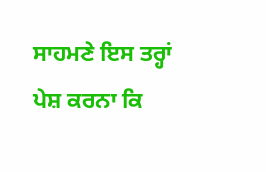ਸਾਹਮਣੇ ਇਸ ਤਰ੍ਹਾਂ ਪੇਸ਼ ਕਰਨਾ ਕਿ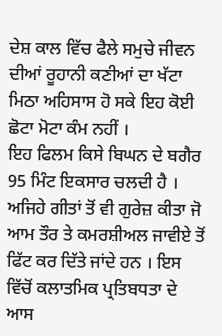ਦੇਸ਼ ਕਾਲ ਵਿੱਚ ਫੈਲੇ ਸਮੁਚੇ ਜੀਵਨ ਦੀਆਂ ਰੂਹਾਨੀ ਕਣੀਆਂ ਦਾ ਖੱਟਾ ਮਿਠਾ ਅਹਿਸਾਸ ਹੋ ਸਕੇ ਇਹ ਕੋਈ ਛੋਟਾ ਮੋਟਾ ਕੰਮ ਨਹੀਂ ।
ਇਹ ਫਿਲਮ ਕਿਸੇ ਬਿਘਨ ਦੇ ਬਗੈਰ 95 ਮਿੰਟ ਇਕਸਾਰ ਚਲਦੀ ਹੈ । ਅਜਿਹੇ ਗੀਤਾਂ ਤੋਂ ਵੀ ਗੁਰੇਜ਼ ਕੀਤਾ ਜੋ
ਆਮ ਤੌਰ ਤੇ ਕਮਰਸ਼ੀਅਲ ਜਾਵੀਏ ਤੋਂ ਫਿੱਟ ਕਰ ਦਿੱਤੇ ਜਾਂਦੇ ਹਨ । ਇਸ ਵਿੱਚੋਂ ਕਲਾਤਮਿਕ ਪ੍ਰਤਿਬਧਤਾ ਦੇ
ਆਸ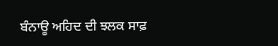ਬੰਨਾਊ ਅਹਿਦ ਦੀ ਝਲਕ ਸਾਫ਼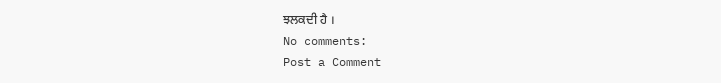ਝਲਕਦੀ ਹੈ ।
No comments:
Post a Comment